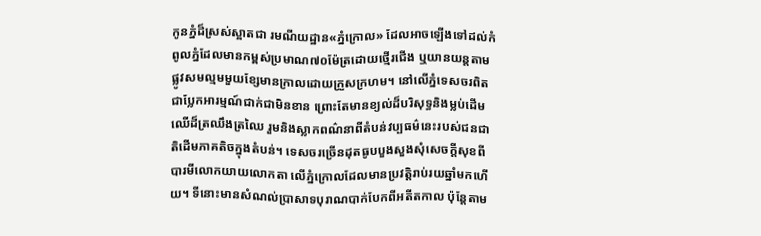កូនភ្នំដ៏ស្រស់ស្អាតជា រមណីយដ្ឋាន«ភ្នំក្រោល» ដែលអាចឡើងទៅដល់កំពូលភ្នំដែលមានកម្ពស់ប្រមាណ៧០ម៉ែត្រដោយថ្មើរជើង ឬយានយន្តតាមផ្លូវសមល្មមមួយខ្សែមានក្រាលដោយក្រួសក្រហម។ នៅលើភ្នំទេសចរពិតជាប្លែកអារម្មណ៍ជាក់ជាមិនខាន ព្រោះតែមានខ្យល់ដ៏បរិសុទ្ធនិងម្លប់ដើមឈើដ៏ត្រឈឹងត្រឈៃ រួមនិងស្លាកពណ៌នាពីតំបន់វប្បធម៌នេះរបស់ជនជាតិដើមភាគតិចក្នុងតំបន់។ ទេសចរច្រើនដុតធូបបួងសួងសុំសេចក្ដីសុខពីបារមីលោកយាយលោកតា លើភ្នំក្រោលដែលមានប្រវត្តិរាប់រយឆ្នាំមកហើយ។ ទីនោះមានសំណល់ប្រាសាទបុរាណបាក់បែកពីអតីតកាល ប៉ុន្តែតាម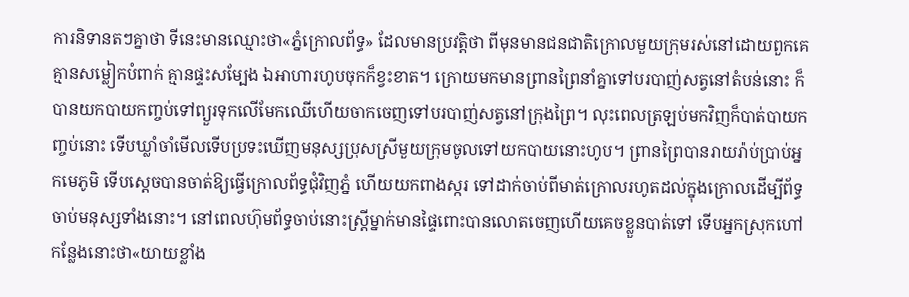ការនិទានតៗគ្នាថា ទីនេះមានឈ្មោះថា«ភ្នំក្រោលព័ទ្ធ» ដែលមានប្រវត្តិថា ពីមុនមានជនជាតិក្រោលមួយក្រុមរស់នៅដោយពួកគេគ្មានសម្លៀកបំពាក់ គ្មានផ្ទះសម្បែង ឯអាហារហូបចុកក៏ខ្វះខាត។ ក្រោយមកមានព្រានព្រៃនាំគ្នាទៅបរបាញ់សត្វនៅតំបន់នោះ ក៏បានយកបាយកញ្ចប់ទៅព្យួរទុកលើមែកឈើហើយចាកចេញទៅបរបាញ់សត្វនៅក្រុងព្រៃ។ លុះពេលត្រឡប់មកវិញក៏បាត់បាយកញ្ចប់នោះ ទើបឃ្លាំចាំមើលទើបប្រទះឃើញមនុស្សប្រុសស្រីមួយក្រុមចូលទៅយកបាយនោះហូប។ ព្រានព្រៃបានរាយរ៉ាប់ប្រាប់អ្នកមេភូមិ ទើបស្ដេចបានចាត់ឱ្យធ្វើក្រោលព័ទ្ធជុំវិញភ្នំ ហើយយកពាងស្ករ ទៅដាក់ចាប់ពីមាត់ក្រោលរហូតដល់ក្នុងក្រោលដើម្បីព័ទ្ធចាប់មនុស្សទាំងនោះ។ នៅពេលហ៊ុមព័ទ្ធចាប់នោះស្ត្រីម្នាក់មានផ្ទៃពោះបានលោតចេញហើយគេចខ្លួនបាត់ទៅ ទើបអ្នកស្រុកហៅកន្លែងនោះថា«យាយខ្លាំង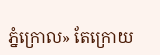ភ្នំក្រោល» តែក្រោយ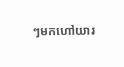ៗមកហៅយារ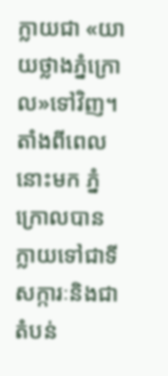ក្លាយជា «យាយថ្លាងភ្នំក្រោល»ទៅវិញ។ តាំងពីពេលនោះមក ភ្នំក្រោលបានក្លាយទៅជាទីសក្ការៈនិងជាតំបន់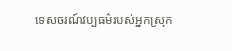ទេសចរណ៍វប្បធម៌របស់អ្នកស្រុក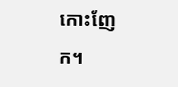កោះញែក។